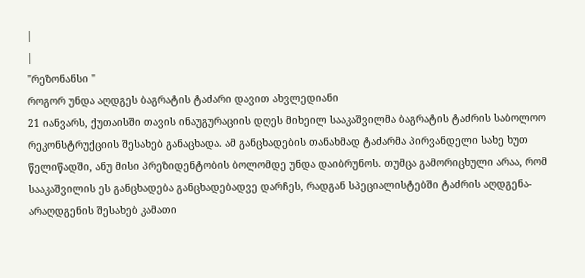|
|
"რეზონანსი "
როგორ უნდა აღდგეს ბაგრატის ტაძარი დავით ახვლედიანი
21 იანვარს, ქუთაისში თავის ინაუგურაციის დღეს მიხეილ სააკაშვილმა ბაგრატის ტაძრის საბოლოო რეკონსტრუქციის შესახებ განაცხადა. ამ განცხადების თანახმად ტაძარმა პირვანდელი სახე ხუთ წელიწადში, ანუ მისი პრეზიდენტობის ბოლომდე უნდა დაიბრუნოს. თუმცა გამორიცხული არაა, რომ სააკაშვილის ეს განცხადება განცხადებადვე დარჩეს, რადგან სპეციალისტებში ტაძრის აღდგენა-არაღდგენის შესახებ კამათი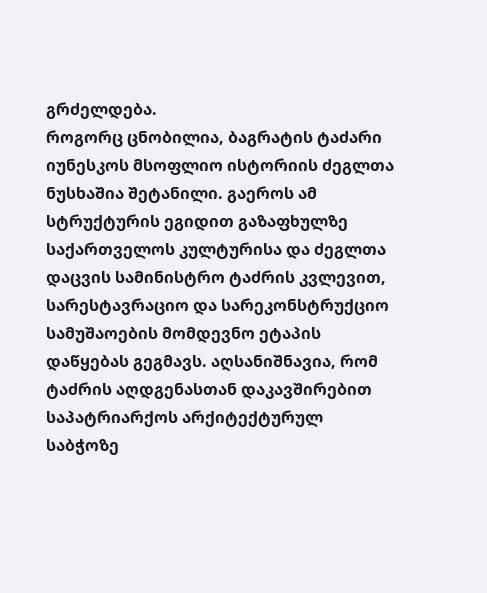გრძელდება.
როგორც ცნობილია, ბაგრატის ტაძარი იუნესკოს მსოფლიო ისტორიის ძეგლთა ნუსხაშია შეტანილი. გაეროს ამ სტრუქტურის ეგიდით გაზაფხულზე საქართველოს კულტურისა და ძეგლთა დაცვის სამინისტრო ტაძრის კვლევით, სარესტავრაციო და სარეკონსტრუქციო სამუშაოების მომდევნო ეტაპის დაწყებას გეგმავს. აღსანიშნავია, რომ ტაძრის აღდგენასთან დაკავშირებით საპატრიარქოს არქიტექტურულ საბჭოზე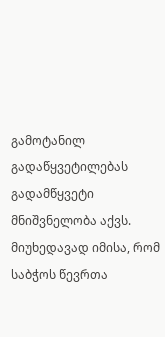გამოტანილ გადაწყვეტილებას გადამწყვეტი მნიშვნელობა აქვს. მიუხედავად იმისა, რომ საბჭოს წევრთა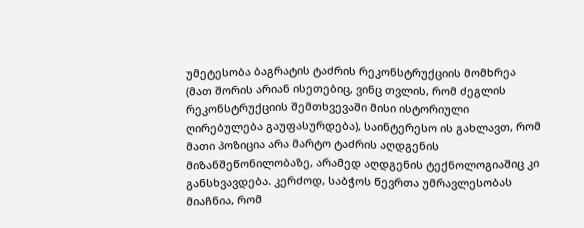უმეტესობა ბაგრატის ტაძრის რეკონსტრუქციის მომხრეა (მათ შორის არიან ისეთებიც, ვინც თვლის, რომ ძეგლის რეკონსტრუქციის შემთხვევაში მისი ისტორიული ღირებულება გაუფასურდება), საინტერესო ის გახლავთ, რომ მათი პოზიცია არა მარტო ტაძრის აღდგენის მიზანშეწონილობაზე, არამედ აღდგენის ტექნოლოგიაშიც კი განსხვავდება. კერძოდ, საბჭოს წევრთა უმრავლესობას მიაჩნია, რომ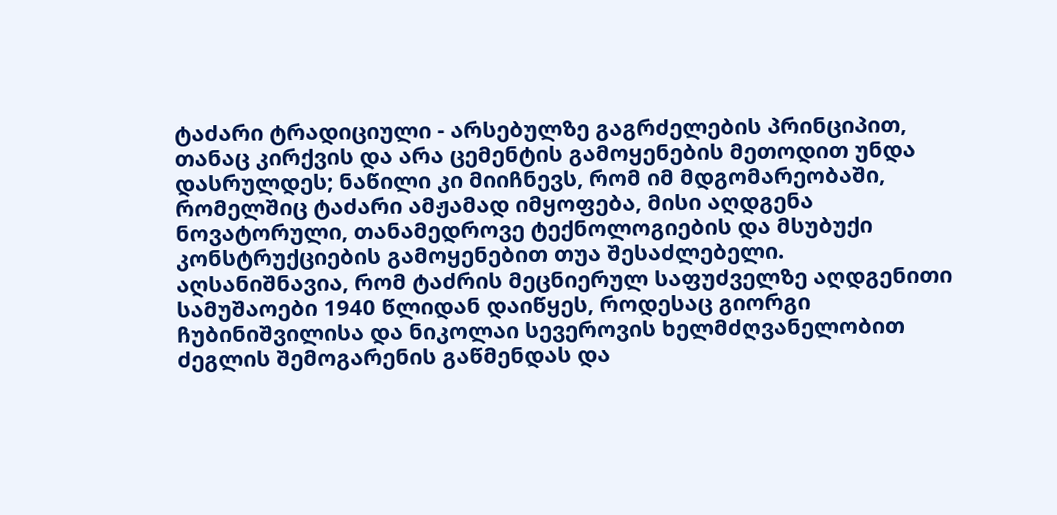ტაძარი ტრადიციული - არსებულზე გაგრძელების პრინციპით, თანაც კირქვის და არა ცემენტის გამოყენების მეთოდით უნდა დასრულდეს; ნაწილი კი მიიჩნევს, რომ იმ მდგომარეობაში, რომელშიც ტაძარი ამჟამად იმყოფება, მისი აღდგენა ნოვატორული, თანამედროვე ტექნოლოგიების და მსუბუქი კონსტრუქციების გამოყენებით თუა შესაძლებელი. აღსანიშნავია, რომ ტაძრის მეცნიერულ საფუძველზე აღდგენითი სამუშაოები 1940 წლიდან დაიწყეს, როდესაც გიორგი ჩუბინიშვილისა და ნიკოლაი სევეროვის ხელმძღვანელობით ძეგლის შემოგარენის გაწმენდას და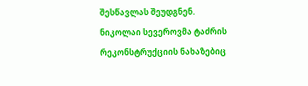შესწავლას შეუდგნენ. ნიკოლაი სევეროვმა ტაძრის რეკონსტრუქციის ნახაზებიც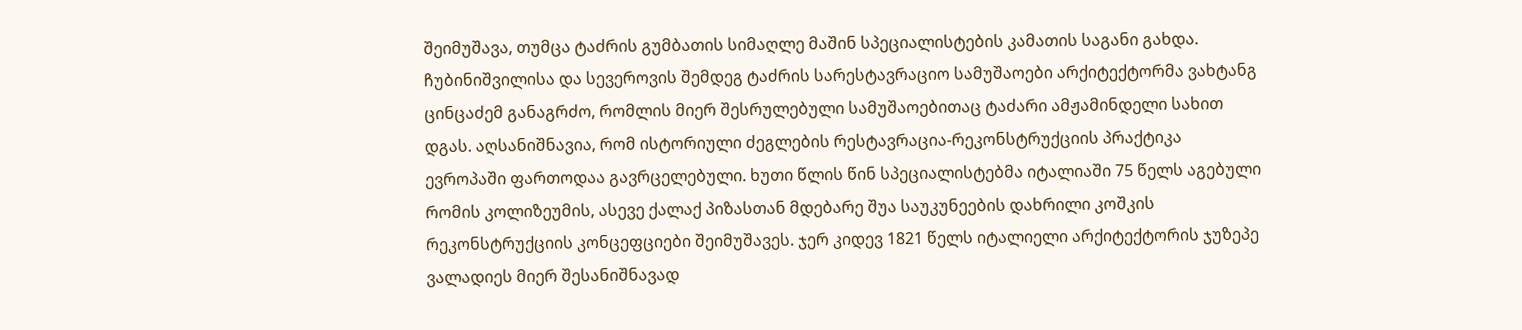შეიმუშავა, თუმცა ტაძრის გუმბათის სიმაღლე მაშინ სპეციალისტების კამათის საგანი გახდა. ჩუბინიშვილისა და სევეროვის შემდეგ ტაძრის სარესტავრაციო სამუშაოები არქიტექტორმა ვახტანგ ცინცაძემ განაგრძო, რომლის მიერ შესრულებული სამუშაოებითაც ტაძარი ამჟამინდელი სახით დგას. აღსანიშნავია, რომ ისტორიული ძეგლების რესტავრაცია-რეკონსტრუქციის პრაქტიკა ევროპაში ფართოდაა გავრცელებული. ხუთი წლის წინ სპეციალისტებმა იტალიაში 75 წელს აგებული რომის კოლიზეუმის, ასევე ქალაქ პიზასთან მდებარე შუა საუკუნეების დახრილი კოშკის რეკონსტრუქციის კონცეფციები შეიმუშავეს. ჯერ კიდევ 1821 წელს იტალიელი არქიტექტორის ჯუზეპე ვალადიეს მიერ შესანიშნავად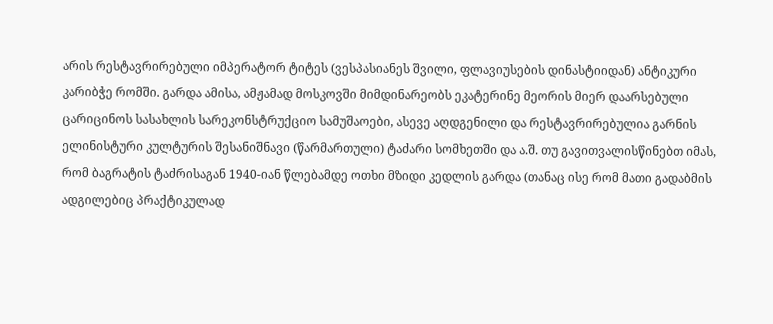არის რესტავრირებული იმპერატორ ტიტეს (ვესპასიანეს შვილი, ფლავიუსების დინასტიიდან) ანტიკური კარიბჭე რომში. გარდა ამისა, ამჟამად მოსკოვში მიმდინარეობს ეკატერინე მეორის მიერ დაარსებული ცარიცინოს სასახლის სარეკონსტრუქციო სამუშაოები, ასევე აღდგენილი და რესტავრირებულია გარნის ელინისტური კულტურის შესანიშნავი (წარმართული) ტაძარი სომხეთში და ა.შ. თუ გავითვალისწინებთ იმას, რომ ბაგრატის ტაძრისაგან 1940-იან წლებამდე ოთხი მზიდი კედლის გარდა (თანაც ისე რომ მათი გადაბმის ადგილებიც პრაქტიკულად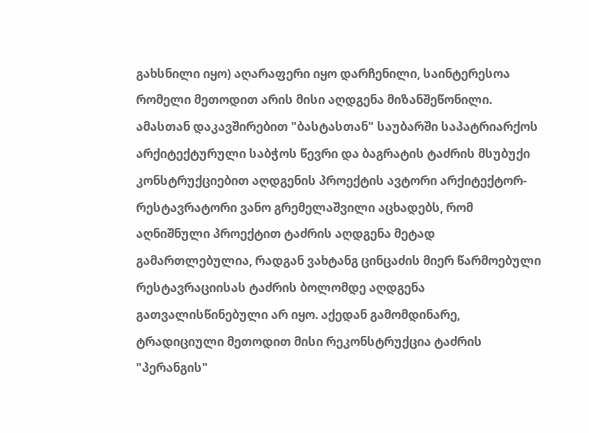გახსნილი იყო) აღარაფერი იყო დარჩენილი, საინტერესოა რომელი მეთოდით არის მისი აღდგენა მიზანშეწონილი. ამასთან დაკავშირებით "ბასტასთან" საუბარში საპატრიარქოს არქიტექტურული საბჭოს წევრი და ბაგრატის ტაძრის მსუბუქი კონსტრუქციებით აღდგენის პროექტის ავტორი არქიტექტორ-რესტავრატორი ვანო გრემელაშვილი აცხადებს, რომ აღნიშნული პროექტით ტაძრის აღდგენა მეტად გამართლებულია, რადგან ვახტანგ ცინცაძის მიერ წარმოებული რესტავრაციისას ტაძრის ბოლომდე აღდგენა გათვალისწინებული არ იყო. აქედან გამომდინარე, ტრადიციული მეთოდით მისი რეკონსტრუქცია ტაძრის "პერანგის"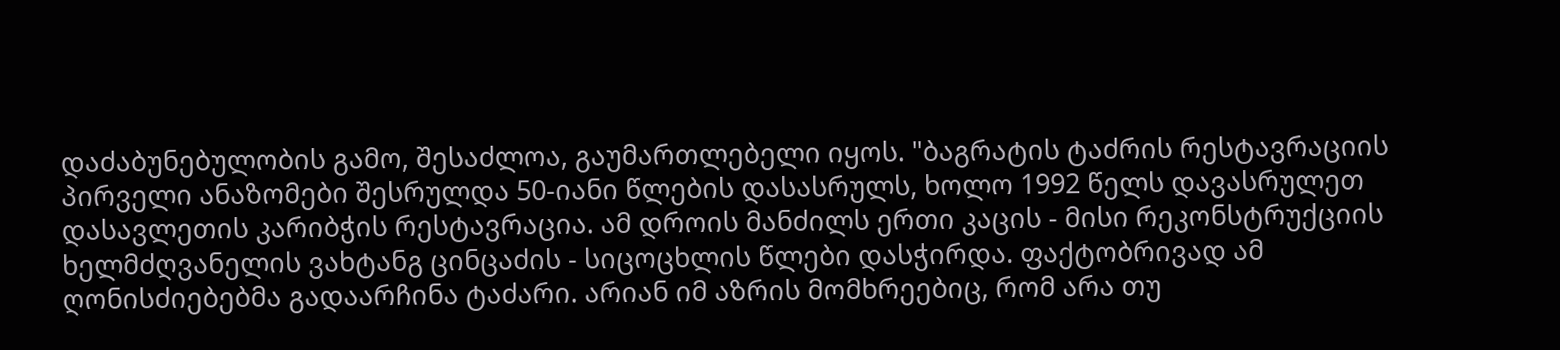დაძაბუნებულობის გამო, შესაძლოა, გაუმართლებელი იყოს. "ბაგრატის ტაძრის რესტავრაციის პირველი ანაზომები შესრულდა 50-იანი წლების დასასრულს, ხოლო 1992 წელს დავასრულეთ დასავლეთის კარიბჭის რესტავრაცია. ამ დროის მანძილს ერთი კაცის - მისი რეკონსტრუქციის ხელმძღვანელის ვახტანგ ცინცაძის - სიცოცხლის წლები დასჭირდა. ფაქტობრივად ამ ღონისძიებებმა გადაარჩინა ტაძარი. არიან იმ აზრის მომხრეებიც, რომ არა თუ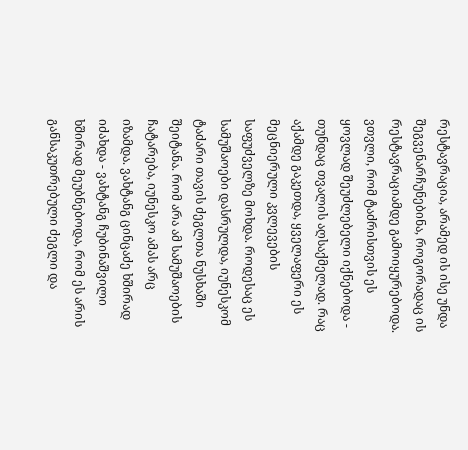რესტავრაცია, არამედ ის ისე უნდა შეგვენარჩუნებინა, როგორადაც ის რესტავრაციამდე გამოიყურებოდა. ვთვლი, რომ ტაძრისთვის ეს ყოვლად შეუძლებელი იქნებოდა - თუნდაც თვალის აღსაქმელად. რაც აქამდე გაკეთდა, ყველაფერი ეს მეცნიერული კვლევების საფუძველზე მოხდა. როდესაც ეს სამუშაოები დასრულდა, იუნესკომ ტაძარი თავის ძეგლთა ნუსხაში შეიტანა. რომ არა ამ სამუშაოების ჩატარება, იუნესკო ამას არც იზამდა. ვახტანგ ცინცაძე ხშირად იძახდა - ვახტანგ ჩუბინაშვილი ხშირად მეუბნებოდა, რომ ეს არის განსაკუთრებული ძეგლი და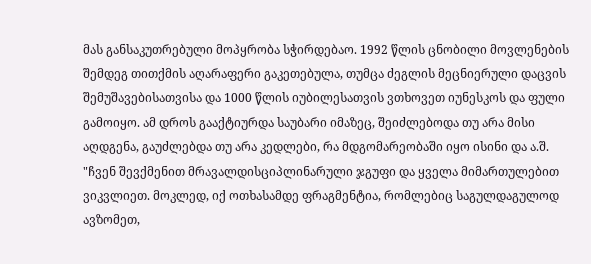მას განსაკუთრებული მოპყრობა სჭირდებაო. 1992 წლის ცნობილი მოვლენების შემდეგ თითქმის აღარაფერი გაკეთებულა, თუმცა ძეგლის მეცნიერული დაცვის შემუშავებისათვისა და 1000 წლის იუბილესათვის ვთხოვეთ იუნესკოს და ფული გამოიყო. ამ დროს გააქტიურდა საუბარი იმაზეც, შეიძლებოდა თუ არა მისი აღდგენა, გაუძლებდა თუ არა კედლები, რა მდგომარეობაში იყო ისინი და ა.შ. "ჩვენ შევქმენით მრავალდისციპლინარული ჯგუფი და ყველა მიმართულებით ვიკვლიეთ. მოკლედ, იქ ოთხასამდე ფრაგმენტია, რომლებიც საგულდაგულოდ ავზომეთ,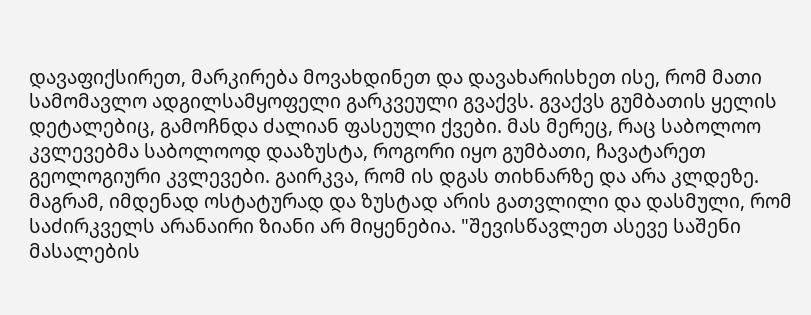დავაფიქსირეთ, მარკირება მოვახდინეთ და დავახარისხეთ ისე, რომ მათი სამომავლო ადგილსამყოფელი გარკვეული გვაქვს. გვაქვს გუმბათის ყელის დეტალებიც, გამოჩნდა ძალიან ფასეული ქვები. მას მერეც, რაც საბოლოო კვლევებმა საბოლოოდ დააზუსტა, როგორი იყო გუმბათი, ჩავატარეთ გეოლოგიური კვლევები. გაირკვა, რომ ის დგას თიხნარზე და არა კლდეზე. მაგრამ, იმდენად ოსტატურად და ზუსტად არის გათვლილი და დასმული, რომ საძირკველს არანაირი ზიანი არ მიყენებია. "შევისწავლეთ ასევე საშენი მასალების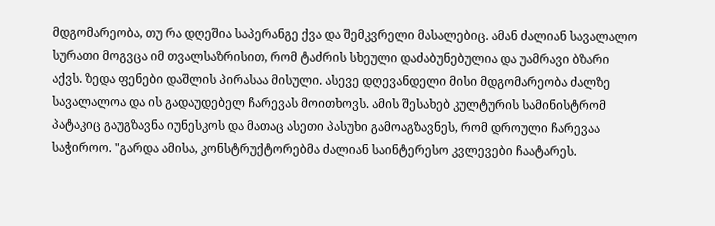მდგომარეობა, თუ რა დღეშია საპერანგე ქვა და შემკვრელი მასალებიც. ამან ძალიან სავალალო სურათი მოგვცა იმ თვალსაზრისით, რომ ტაძრის სხეული დაძაბუნებულია და უამრავი ბზარი აქვს. ზედა ფენები დაშლის პირასაა მისული. ასევე დღევანდელი მისი მდგომარეობა ძალზე სავალალოა და ის გადაუდებელ ჩარევას მოითხოვს. ამის შესახებ კულტურის სამინისტრომ პატაკიც გაუგზავნა იუნესკოს და მათაც ასეთი პასუხი გამოაგზავნეს, რომ დროული ჩარევაა საჭიროო. "გარდა ამისა, კონსტრუქტორებმა ძალიან საინტერესო კვლევები ჩაატარეს.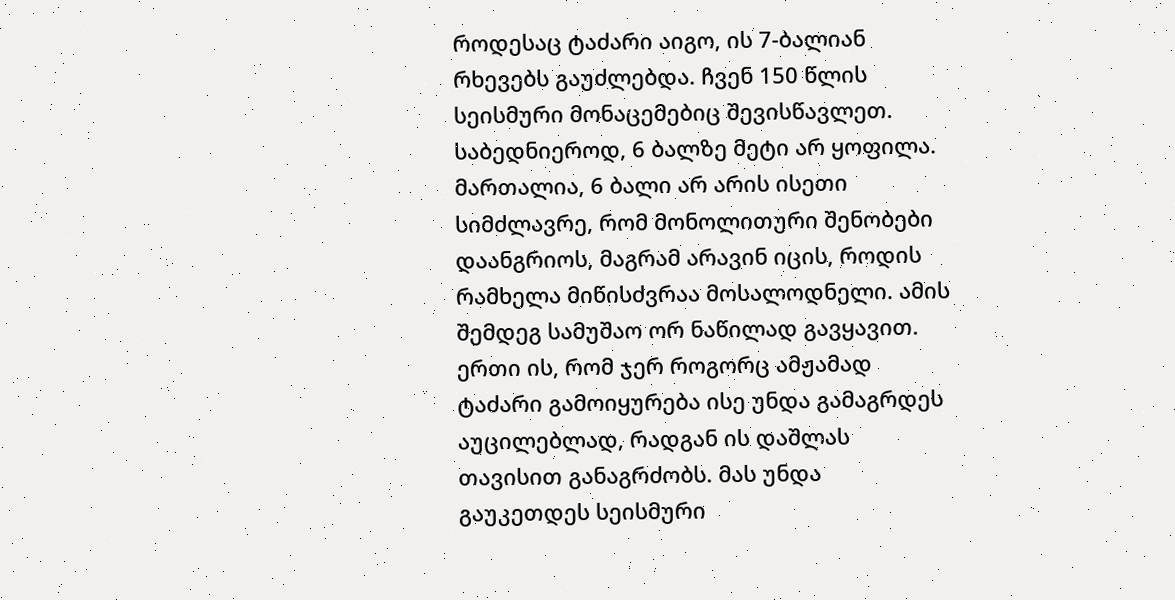როდესაც ტაძარი აიგო, ის 7-ბალიან რხევებს გაუძლებდა. ჩვენ 150 წლის სეისმური მონაცემებიც შევისწავლეთ. საბედნიეროდ, 6 ბალზე მეტი არ ყოფილა. მართალია, 6 ბალი არ არის ისეთი სიმძლავრე, რომ მონოლითური შენობები დაანგრიოს, მაგრამ არავინ იცის, როდის რამხელა მიწისძვრაა მოსალოდნელი. ამის შემდეგ სამუშაო ორ ნაწილად გავყავით. ერთი ის, რომ ჯერ როგორც ამჟამად ტაძარი გამოიყურება ისე უნდა გამაგრდეს აუცილებლად, რადგან ის დაშლას თავისით განაგრძობს. მას უნდა გაუკეთდეს სეისმური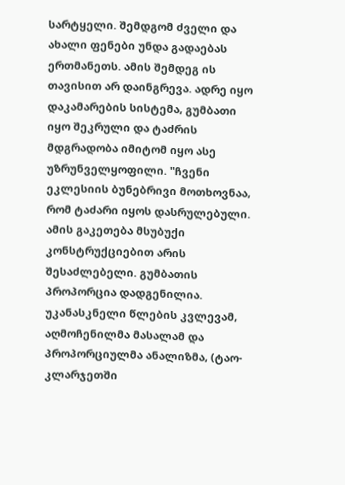სარტყელი. შემდგომ ძველი და ახალი ფენები უნდა გადაებას ერთმანეთს. ამის შემდეგ ის თავისით არ დაინგრევა. ადრე იყო დაკამარების სისტემა, გუმბათი იყო შეკრული და ტაძრის მდგრადობა იმიტომ იყო ასე უზრუნველყოფილი. "ჩვენი ეკლესიის ბუნებრივი მოთხოვნაა, რომ ტაძარი იყოს დასრულებული. ამის გაკეთება მსუბუქი კონსტრუქციებით არის შესაძლებელი. გუმბათის პროპორცია დადგენილია. უკანასკნელი წლების კვლევამ, აღმოჩენილმა მასალამ და პროპორციულმა ანალიზმა, (ტაო-კლარჯეთში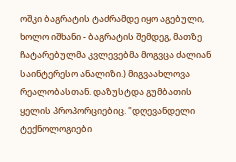ოშკი ბაგრატის ტაძრამდე იყო აგებული, ხოლო იშხანი - ბაგრატის შემდეგ, მათზე ჩატარებულმა კვლევებმა მოგვცა ძალიან საინტერესო ანალიზი.) მიგვაახლოვა რეალობასთან. დაზუსტდა გუმბათის ყელის პროპორციებიც. "დღევანდელი ტექნოლოგიები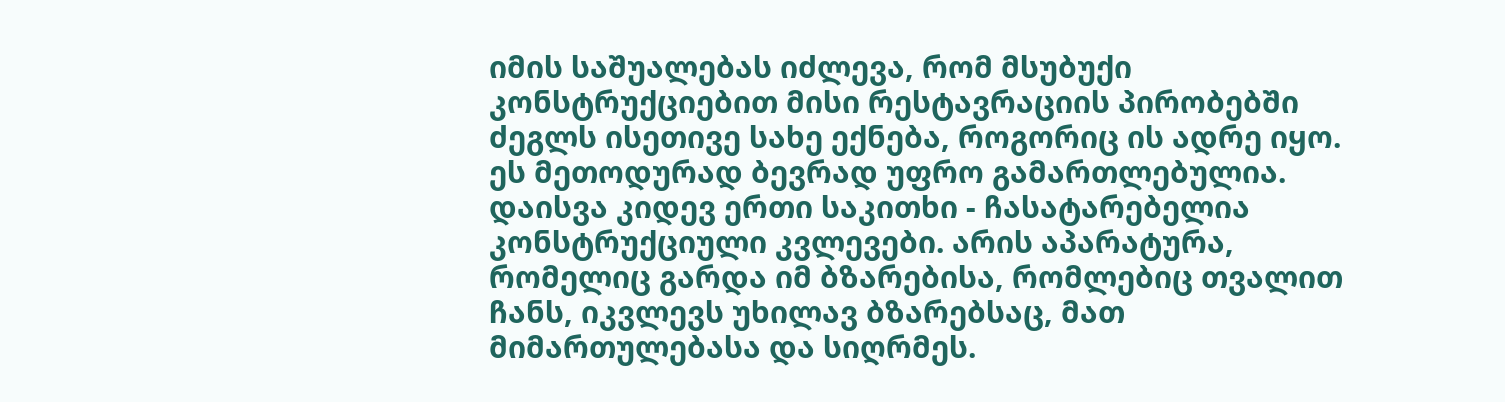იმის საშუალებას იძლევა, რომ მსუბუქი კონსტრუქციებით მისი რესტავრაციის პირობებში ძეგლს ისეთივე სახე ექნება, როგორიც ის ადრე იყო. ეს მეთოდურად ბევრად უფრო გამართლებულია. დაისვა კიდევ ერთი საკითხი - ჩასატარებელია კონსტრუქციული კვლევები. არის აპარატურა, რომელიც გარდა იმ ბზარებისა, რომლებიც თვალით ჩანს, იკვლევს უხილავ ბზარებსაც, მათ მიმართულებასა და სიღრმეს.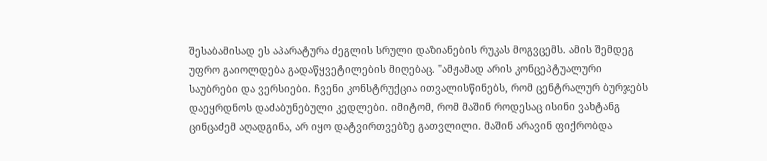შესაბამისად ეს აპარატურა ძეგლის სრული დაზიანების რუკას მოგვცემს. ამის შემდეგ უფრო გაიოლდება გადაწყვეტილების მიღებაც. "ამჟამად არის კონცეპტუალური საუბრები და ვერსიები. ჩვენი კონსტრუქცია ითვალისწინებს, რომ ცენტრალურ ბურჯებს დაეყრდნოს დაძაბუნებული კედლები. იმიტომ, რომ მაშინ როდესაც ისინი ვახტანგ ცინცაძემ აღადგინა, არ იყო დატვირთვებზე გათვლილი. მაშინ არავინ ფიქრობდა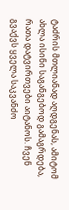ტაძრის მთლიანად აღდგენას, ამიტომ ახლა ისინი საგანგებოდ გამაგრდება, რათა დატვირთვები აიტანოს. ჩვენ გვაქვს ყველა საკვანძო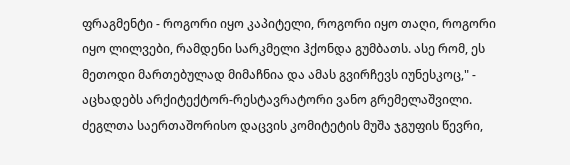ფრაგმენტი - როგორი იყო კაპიტელი, როგორი იყო თაღი, როგორი იყო ლილვები, რამდენი სარკმელი ჰქონდა გუმბათს. ასე რომ, ეს მეთოდი მართებულად მიმაჩნია და ამას გვირჩევს იუნესკოც," - აცხადებს არქიტექტორ-რესტავრატორი ვანო გრემელაშვილი. ძეგლთა საერთაშორისო დაცვის კომიტეტის მუშა ჯგუფის წევრი,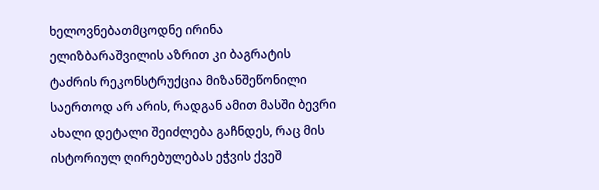ხელოვნებათმცოდნე ირინა ელიზბარაშვილის აზრით კი ბაგრატის ტაძრის რეკონსტრუქცია მიზანშეწონილი საერთოდ არ არის, რადგან ამით მასში ბევრი ახალი დეტალი შეიძლება გაჩნდეს, რაც მის ისტორიულ ღირებულებას ეჭვის ქვეშ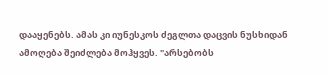დააყენებს. ამას კი იუნესკოს ძეგლთა დაცვის ნუსხიდან ამოღება შეიძლება მოჰყვეს. "არსებობს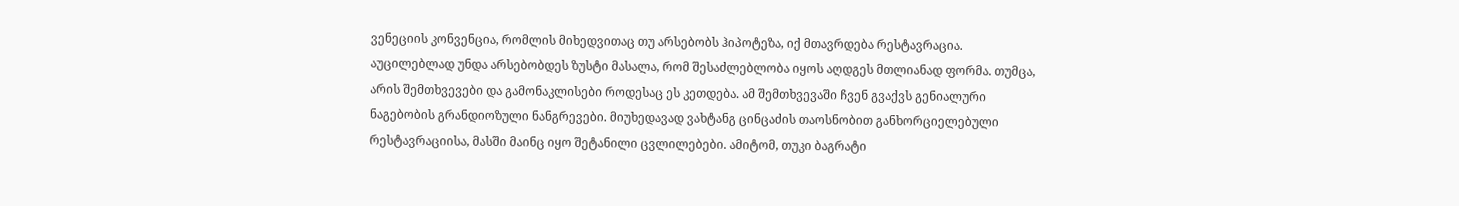ვენეციის კონვენცია, რომლის მიხედვითაც თუ არსებობს ჰიპოტეზა, იქ მთავრდება რესტავრაცია. აუცილებლად უნდა არსებობდეს ზუსტი მასალა, რომ შესაძლებლობა იყოს აღდგეს მთლიანად ფორმა. თუმცა, არის შემთხვევები და გამონაკლისები როდესაც ეს კეთდება. ამ შემთხვევაში ჩვენ გვაქვს გენიალური ნაგებობის გრანდიოზული ნანგრევები. მიუხედავად ვახტანგ ცინცაძის თაოსნობით განხორციელებული რესტავრაციისა, მასში მაინც იყო შეტანილი ცვლილებები. ამიტომ, თუკი ბაგრატი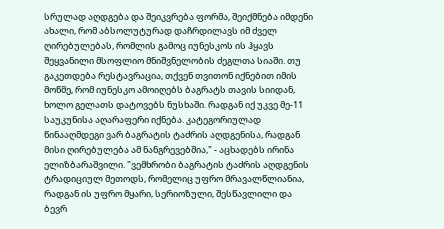სრულად აღდგება და შეიკვრება ფორმა, შეიქმნება იმდენი ახალი, რომ აბსოლუტურად დაჩრდილავს იმ ძველ ღირებულებას, რომლის გამოც იუნესკოს ის ჰყავს შეყვანილი მსოფლიო მნიშვნელობის ძეგლთა სიაში. თუ გაკეთდება რესტავრაცია, თქვენ თვითონ იქნებით იმის მოწმე, რომ იუნესკო ამოიღებს ბაგრატს თავის სიიდან, ხოლო გელათს დატოვებს ნუსხაში. რადგან იქ უკვე მე-11 საუკუნისა აღარაფერი იქნება. კატეგორიულად წინააღმდეგი ვარ ბაგრატის ტაძრის აღდგენისა, რადგან მისი ღირებულება ამ ნანგრევებშია," - აცხადებს ირინა ელიზბარაშვილი. "ვემხრობი ბაგრატის ტაძრის აღდგენის ტრადიციულ მეთოდს, რომელიც უფრო მრავალწლიანია, რადგან ის უფრო მყარი, სერიოზული, შესწავლილი და ბევრ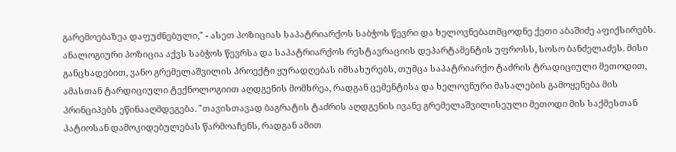გარემოებაზეა დაფუძნებული," - ასეთ პოზიციას საპატრიარქოს საბჭოს წევრი და ხელოვნებათმცოდნე ქეთი აბაშიძე აფიქსირებს. ანალოგიური პოზიცია აქვს საბჭოს წევრსა და საპატრიარქოს რესტავრაციის დეპარტამენტის უფროსს, სოსო ბანძელაძეს. მისი განცხადებით, ვანო გრემელაშვილის პროექტი ყურადღებას იმსახურებს, თუმცა საპატრიარქო ტაძრის ტრადიციული მეთოდით, ამასთან ტარდიციული ტექნოლოგიით აღდგენის მომხრეა, რადგან ცემენტისა და ხელოვნური მასალების გამოყენება მის პრინციპებს ეწინააღმდეგება. "თავისთავად ბაგრატის ტაძრის აღდგენის ივანე გრემელაშვილისეული მეთოდი მის საქმესთან პატიოსან დამოკიდებულებას წარმოაჩენს, რადგან ამით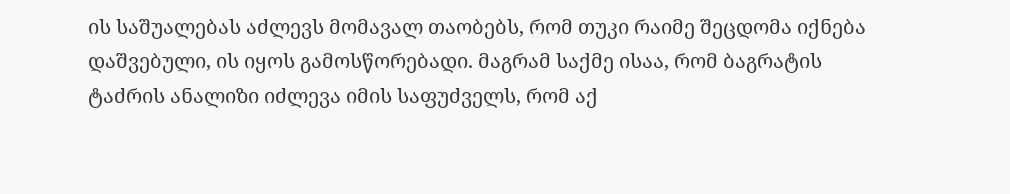ის საშუალებას აძლევს მომავალ თაობებს, რომ თუკი რაიმე შეცდომა იქნება დაშვებული, ის იყოს გამოსწორებადი. მაგრამ საქმე ისაა, რომ ბაგრატის ტაძრის ანალიზი იძლევა იმის საფუძველს, რომ აქ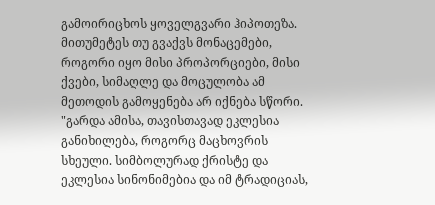გამოირიცხოს ყოველგვარი ჰიპოთეზა. მითუმეტეს თუ გვაქვს მონაცემები, როგორი იყო მისი პროპორციები, მისი ქვები, სიმაღლე და მოცულობა ამ მეთოდის გამოყენება არ იქნება სწორი. "გარდა ამისა, თავისთავად ეკლესია განიხილება, როგორც მაცხოვრის სხეული. სიმბოლურად ქრისტე და ეკლესია სინონიმებია და იმ ტრადიციას,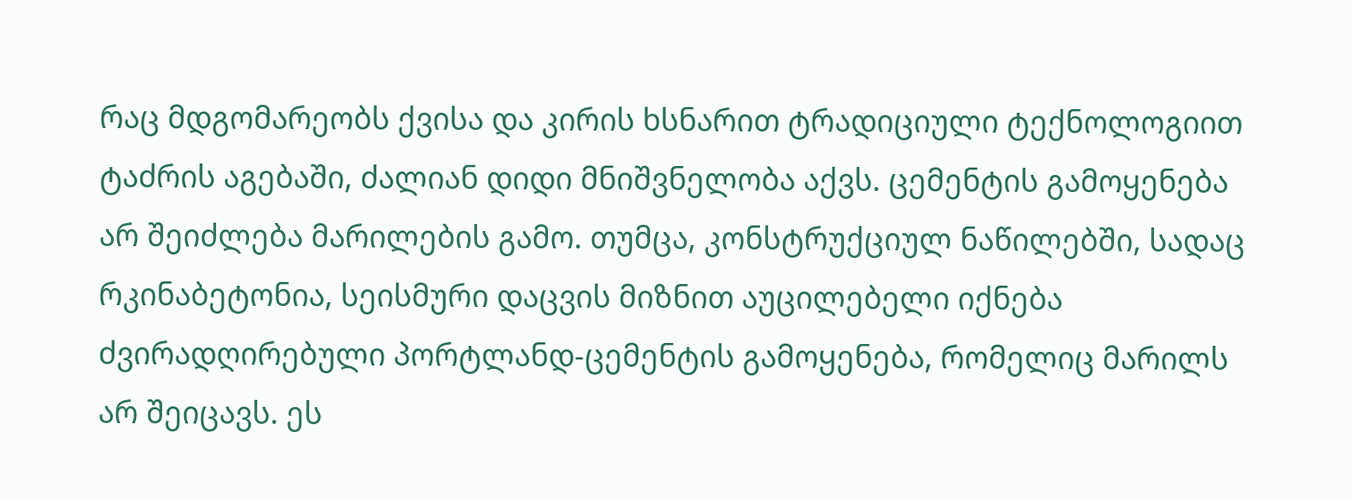რაც მდგომარეობს ქვისა და კირის ხსნარით ტრადიციული ტექნოლოგიით ტაძრის აგებაში, ძალიან დიდი მნიშვნელობა აქვს. ცემენტის გამოყენება არ შეიძლება მარილების გამო. თუმცა, კონსტრუქციულ ნაწილებში, სადაც რკინაბეტონია, სეისმური დაცვის მიზნით აუცილებელი იქნება ძვირადღირებული პორტლანდ-ცემენტის გამოყენება, რომელიც მარილს არ შეიცავს. ეს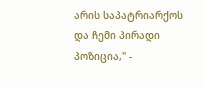არის საპატრიარქოს და ჩემი პირადი პოზიცია," -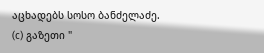აცხადებს სოსო ბანძელაძე.
(c) გაზეთი "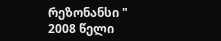რეზონანსი "
2008 წელი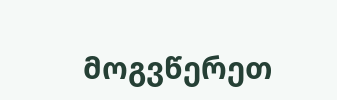მოგვწერეთ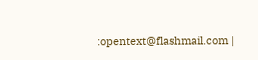:opentext@flashmail.com |